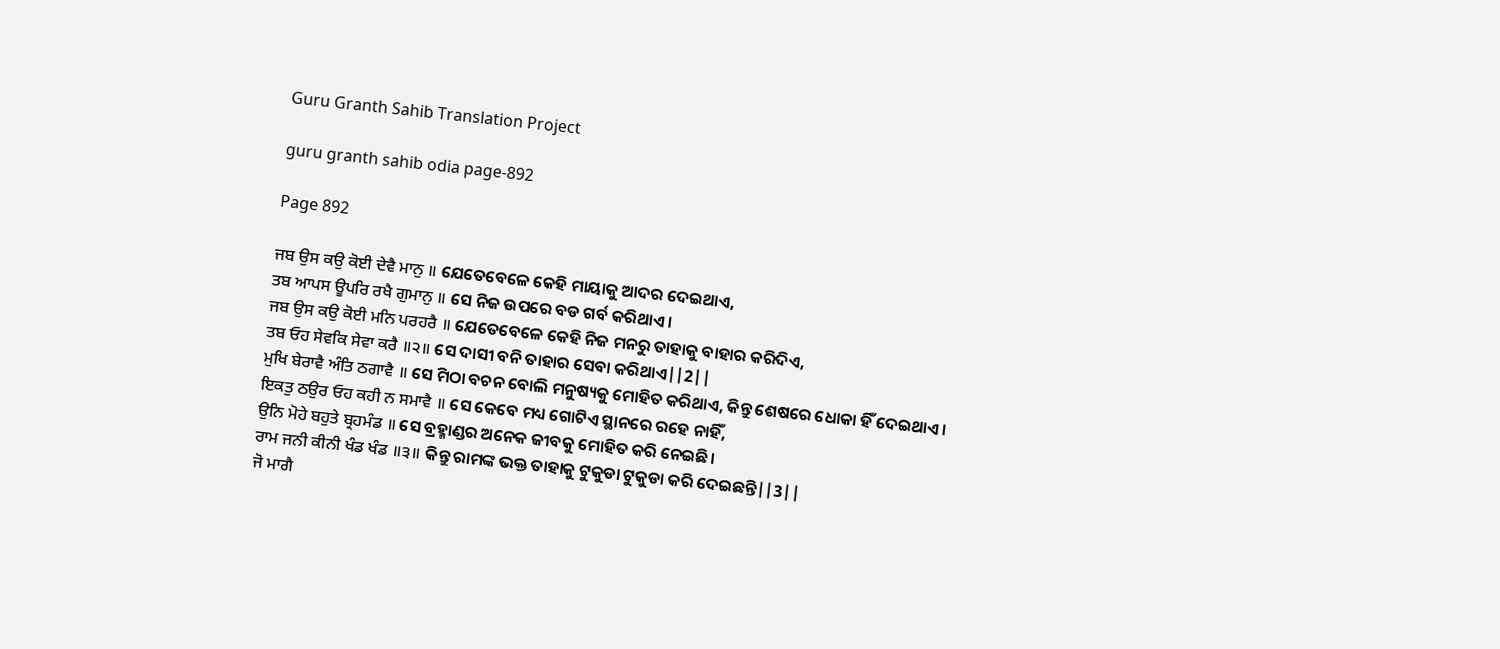Guru Granth Sahib Translation Project

guru granth sahib odia page-892

Page 892

ਜਬ ਉਸ ਕਉ ਕੋਈ ਦੇਵੈ ਮਾਨੁ ॥ ଯେତେବେଳେ କେହି ମାୟାକୁ ଆଦର ଦେଇଥାଏ,
ਤਬ ਆਪਸ ਊਪਰਿ ਰਖੈ ਗੁਮਾਨੁ ॥ ସେ ନିଜ ଉପରେ ବଡ ଗର୍ବ କରିଥାଏ।
ਜਬ ਉਸ ਕਉ ਕੋਈ ਮਨਿ ਪਰਹਰੈ ॥ ଯେତେବେଳେ କେହି ନିଜ ମନରୁ ତାହାକୁ ବାହାର କରିଦିଏ,
ਤਬ ਓਹ ਸੇਵਕਿ ਸੇਵਾ ਕਰੈ ॥੨॥ ସେ ଦାସୀ ବନି ତାହାର ସେବା କରିଥାଏ||2||
ਮੁਖਿ ਬੇਰਾਵੈ ਅੰਤਿ ਠਗਾਵੈ ॥ ସେ ମିଠା ବଚନ ବୋଲି ମନୁଷ୍ୟକୁ ମୋହିତ କରିଥାଏ, କିନ୍ତୁ ଶେଷରେ ଧୋକା ହିଁ ଦେଇଥାଏ।
ਇਕਤੁ ਠਉਰ ਓਹ ਕਹੀ ਨ ਸਮਾਵੈ ॥ ସେ କେବେ ମଧ୍ୟ ଗୋଟିଏ ସ୍ଥାନରେ ରହେ ନାହିଁ,
ਉਨਿ ਮੋਹੇ ਬਹੁਤੇ ਬ੍ਰਹਮੰਡ ॥ ସେ ବ୍ରହ୍ମାଣ୍ଡର ଅନେକ ଜୀବକୁ ମୋହିତ କରି ନେଇଛି।
ਰਾਮ ਜਨੀ ਕੀਨੀ ਖੰਡ ਖੰਡ ॥੩॥ କିନ୍ତୁ ରାମଙ୍କ ଭକ୍ତ ତାହାକୁ ଟୁକୁଡା ଟୁକୁଡା କରି ଦେଇଛନ୍ତି||3||
ਜੋ ਮਾਗੈ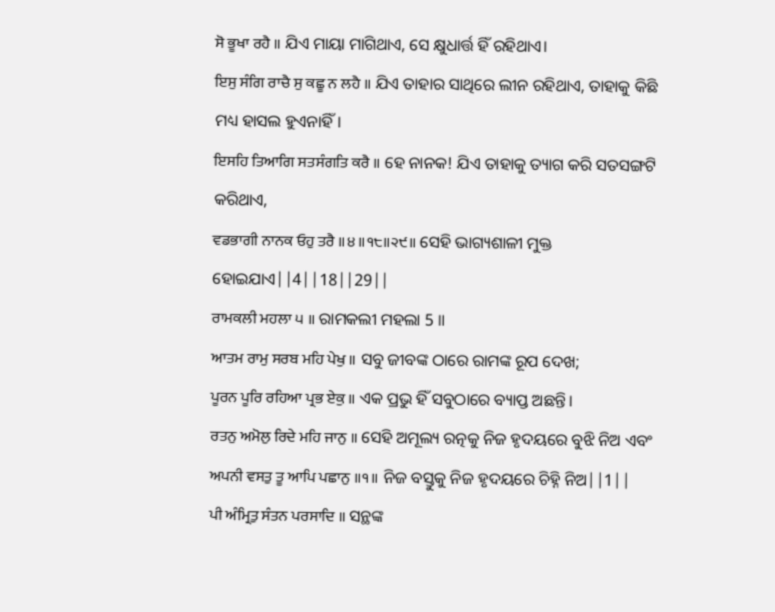ਸੋ ਭੂਖਾ ਰਹੈ ॥ ଯିଏ ମାୟା ମାଗିଥାଏ, ସେ କ୍ଷୁଧାର୍ତ୍ତ ହିଁ ରହିଥାଏ।
ਇਸੁ ਸੰਗਿ ਰਾਚੈ ਸੁ ਕਛੂ ਨ ਲਹੈ ॥ ଯିଏ ତାହାର ସାଥିରେ ଲୀନ ରହିଥାଏ, ତାହାକୁ କିଛି ମଧ୍ୟ ହାସଲ ହୁଏନାହିଁ।
ਇਸਹਿ ਤਿਆਗਿ ਸਤਸੰਗਤਿ ਕਰੈ ॥ ହେ ନାନକ! ଯିଏ ତାହାକୁ ତ୍ୟାଗ କରି ସତସଙ୍ଗଟି କରିଥାଏ,
ਵਡਭਾਗੀ ਨਾਨਕ ਓਹੁ ਤਰੈ ॥੪॥੧੮॥੨੯॥ ସେହି ଭାଗ୍ୟଶାଳୀ ମୁକ୍ତ ହୋଇଯାଏ||4||18||29||
ਰਾਮਕਲੀ ਮਹਲਾ ੫ ॥ ରାମକଲୀ ମହଲା 5 ॥
ਆਤਮ ਰਾਮੁ ਸਰਬ ਮਹਿ ਪੇਖੁ ॥ ସବୁ ଜୀବଙ୍କ ଠାରେ ରାମଙ୍କ ରୂପ ଦେଖ;
ਪੂਰਨ ਪੂਰਿ ਰਹਿਆ ਪ੍ਰਭ ਏਕੁ ॥ ଏକ ପ୍ରଭୁ ହିଁ ସବୁଠାରେ ବ୍ୟାପ୍ତ ଅଛନ୍ତି।
ਰਤਨੁ ਅਮੋਲੁ ਰਿਦੇ ਮਹਿ ਜਾਨੁ ॥ ସେହି ଅମୂଲ୍ୟ ରତ୍ନକୁ ନିଜ ହୃଦୟରେ ବୁଝି ନିଅ ଏବଂ
ਅਪਨੀ ਵਸਤੁ ਤੂ ਆਪਿ ਪਛਾਨੁ ॥੧॥ ନିଜ ବସ୍ତୁକୁ ନିଜ ହୃଦୟରେ ଚିହ୍ନି ନିଅ||1||
ਪੀ ਅੰਮ੍ਰਿਤੁ ਸੰਤਨ ਪਰਸਾਦਿ ॥ ସନ୍ଥଙ୍କ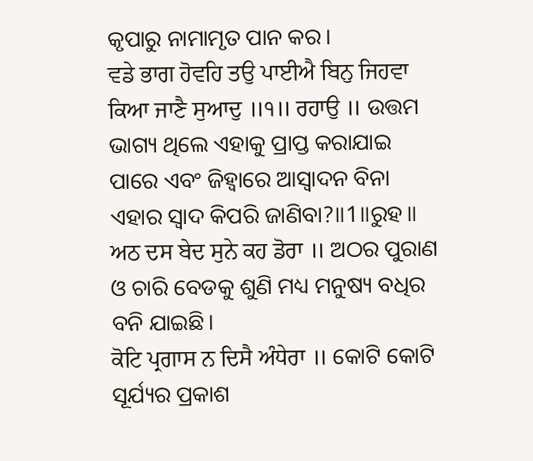କୃପାରୁ ନାମାମୃତ ପାନ କର।
ਵਡੇ ਭਾਗ ਹੋਵਹਿ ਤਉ ਪਾਈਐ ਬਿਨੁ ਜਿਹਵਾ ਕਿਆ ਜਾਣੈ ਸੁਆਦੁ ॥੧॥ ਰਹਾਉ ॥ ଉତ୍ତମ ଭାଗ୍ୟ ଥିଲେ ଏହାକୁ ପ୍ରାପ୍ତ କରାଯାଇ ପାରେ ଏବଂ ଜିହ୍ଵାରେ ଆସ୍ଵାଦନ ବିନା ଏହାର ସ୍ଵାଦ କିପରି ଜାଣିବା?॥1॥ରୁହ॥
ਅਠ ਦਸ ਬੇਦ ਸੁਨੇ ਕਹ ਡੋਰਾ ॥ ଅଠର ପୁରାଣ ଓ ଚାରି ବେଡକୁ ଶୁଣି ମଧ୍ୟ ମନୁଷ୍ୟ ବଧିର ବନି ଯାଇଛି।
ਕੋਟਿ ਪ੍ਰਗਾਸ ਨ ਦਿਸੈ ਅੰਧੇਰਾ ॥ କୋଟି କୋଟି ସୂର୍ଯ୍ୟର ପ୍ରକାଶ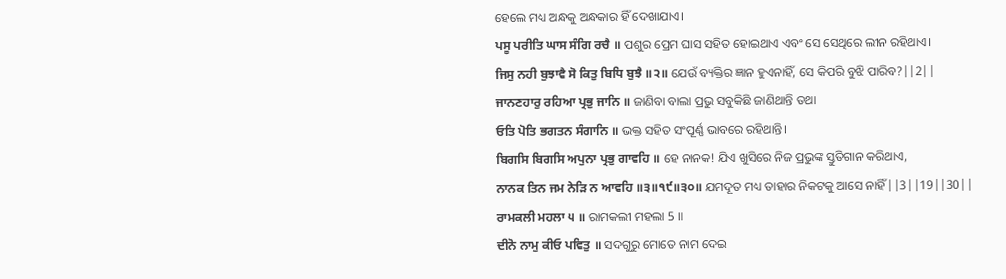ହେଲେ ମଧ୍ୟ ଅନ୍ଧକୁ ଅନ୍ଧକାର ହିଁ ଦେଖାଯାଏ।
ਪਸੂ ਪਰੀਤਿ ਘਾਸ ਸੰਗਿ ਰਚੈ ॥ ପଶୁର ପ୍ରେମ ଘାସ ସହିତ ହୋଇଥାଏ ଏବଂ ସେ ସେଥିରେ ଲୀନ ରହିଥାଏ।
ਜਿਸੁ ਨਹੀ ਬੁਝਾਵੈ ਸੋ ਕਿਤੁ ਬਿਧਿ ਬੁਝੈ ॥੨॥ ଯେଉଁ ବ୍ୟକ୍ତିର ଜ୍ଞାନ ହୁଏନାହିଁ, ସେ କିପରି ବୁଝି ପାରିବ?||2||
ਜਾਨਣਹਾਰੁ ਰਹਿਆ ਪ੍ਰਭੁ ਜਾਨਿ ॥ ଜାଣିବା ବାଲା ପ୍ରଭୁ ସବୁକିଛି ଜାଣିଥାନ୍ତି ତଥା
ਓਤਿ ਪੋਤਿ ਭਗਤਨ ਸੰਗਾਨਿ ॥ ଭକ୍ତ ସହିତ ସଂପୂର୍ଣ୍ଣ ଭାବରେ ରହିଥାନ୍ତି।
ਬਿਗਸਿ ਬਿਗਸਿ ਅਪੁਨਾ ਪ੍ਰਭੁ ਗਾਵਹਿ ॥ ହେ ନାନକ! ଯିଏ ଖୁସିରେ ନିଜ ପ୍ରଭୁଙ୍କ ସ୍ତୁତିଗାନ କରିଥାଏ,
ਨਾਨਕ ਤਿਨ ਜਮ ਨੇੜਿ ਨ ਆਵਹਿ ॥੩॥੧੯॥੩੦॥ ଯମଦୂତ ମଧ୍ୟ ତାହାର ନିକଟକୁ ଆସେ ନାହିଁ||3||19||30||
ਰਾਮਕਲੀ ਮਹਲਾ ੫ ॥ ରାମକଲୀ ମହଲା 5 ॥
ਦੀਨੋ ਨਾਮੁ ਕੀਓ ਪਵਿਤੁ ॥ ସଦଗୁରୁ ମୋତେ ନାମ ଦେଇ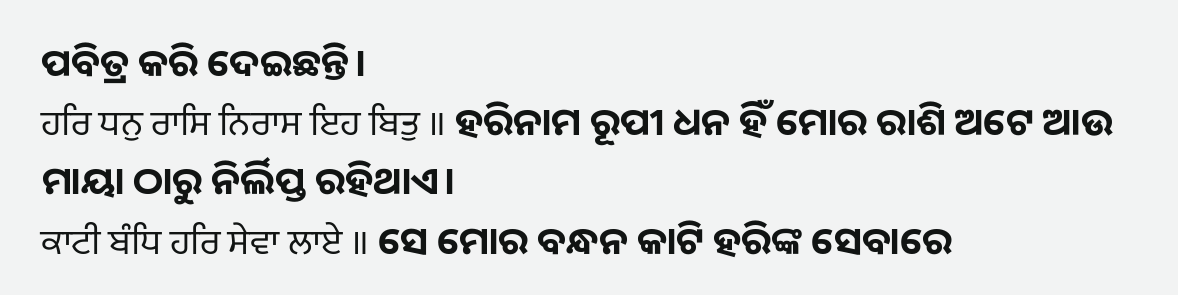ପବିତ୍ର କରି ଦେଇଛନ୍ତି।
ਹਰਿ ਧਨੁ ਰਾਸਿ ਨਿਰਾਸ ਇਹ ਬਿਤੁ ॥ ହରିନାମ ରୂପୀ ଧନ ହିଁ ମୋର ରାଶି ଅଟେ ଆଉ ମାୟା ଠାରୁ ନିର୍ଲିପ୍ତ ରହିଥାଏ।
ਕਾਟੀ ਬੰਧਿ ਹਰਿ ਸੇਵਾ ਲਾਏ ॥ ସେ ମୋର ବନ୍ଧନ କାଟି ହରିଙ୍କ ସେବାରେ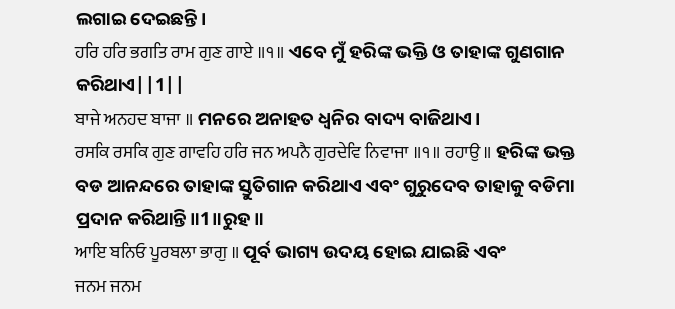ଲଗାଇ ଦେଇଛନ୍ତି।
ਹਰਿ ਹਰਿ ਭਗਤਿ ਰਾਮ ਗੁਣ ਗਾਏ ॥੧॥ ଏବେ ମୁଁ ହରିଙ୍କ ଭକ୍ତି ଓ ତାହାଙ୍କ ଗୁଣଗାନ କରିଥାଏ||1||
ਬਾਜੇ ਅਨਹਦ ਬਾਜਾ ॥ ମନରେ ଅନାହତ ଧ୍ୱନିର ବାଦ୍ୟ ବାଜିଥାଏ।
ਰਸਕਿ ਰਸਕਿ ਗੁਣ ਗਾਵਹਿ ਹਰਿ ਜਨ ਅਪਨੈ ਗੁਰਦੇਵਿ ਨਿਵਾਜਾ ॥੧॥ ਰਹਾਉ ॥ ହରିଙ୍କ ଭକ୍ତ ବଡ ଆନନ୍ଦରେ ତାହାଙ୍କ ସ୍ତୁତିଗାନ କରିଥାଏ ଏବଂ ଗୁରୁଦେବ ତାହାକୁ ବଡିମା ପ୍ରଦାନ କରିଥାନ୍ତି॥1॥ରୁହ॥
ਆਇ ਬਨਿਓ ਪੂਰਬਲਾ ਭਾਗੁ ॥ ପୂର୍ବ ଭାଗ୍ୟ ଉଦୟ ହୋଇ ଯାଇଛି ଏବଂ
ਜਨਮ ਜਨਮ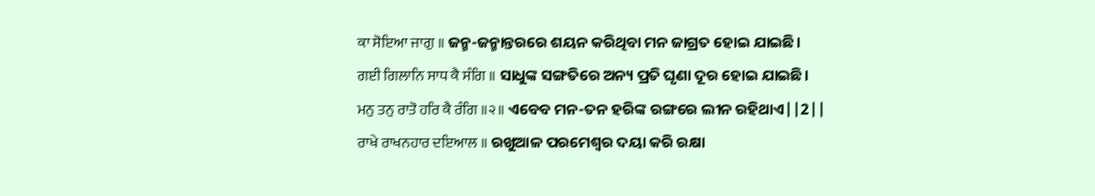ਕਾ ਸੋਇਆ ਜਾਗੁ ॥ ଜନ୍ମ-ଜନ୍ମାନ୍ତରରେ ଶୟନ କରିଥିବା ମନ ଜାଗ୍ରତ ହୋଇ ଯାଇଛି।
ਗਈ ਗਿਲਾਨਿ ਸਾਧ ਕੈ ਸੰਗਿ ॥ ସାଧୁଙ୍କ ସଙ୍ଗତିରେ ଅନ୍ୟ ପ୍ରତି ଘୃଣା ଦୂର ହୋଇ ଯାଇଛି।
ਮਨੁ ਤਨੁ ਰਾਤੋ ਹਰਿ ਕੈ ਰੰਗਿ ॥੨॥ ଏବେବ ମନ-ତନ ହରିଙ୍କ ରଙ୍ଗରେ ଲୀନ ରହିଥାଏ||2||
ਰਾਖੇ ਰਾਖਨਹਾਰ ਦਇਆਲ ॥ ରଖୁଆଳ ପରମେଶ୍ଵର ଦୟା କରି ରକ୍ଷା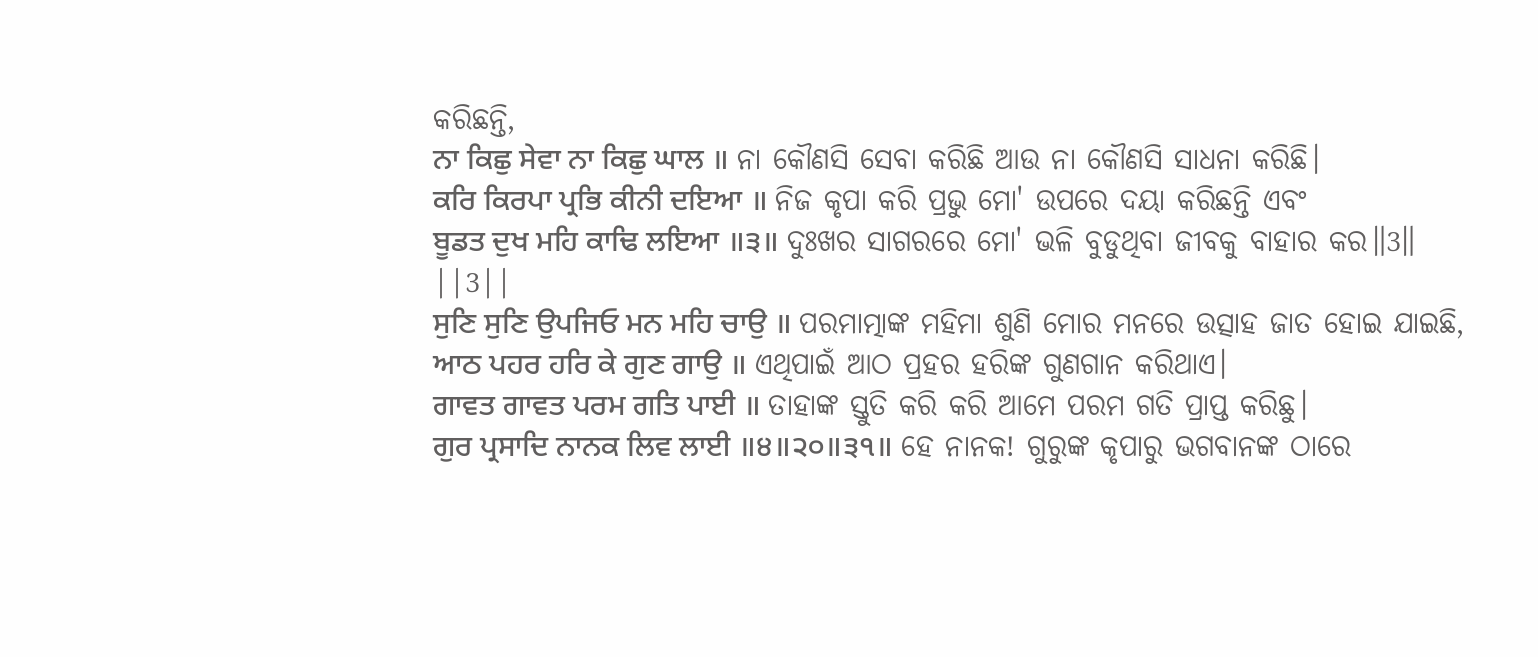କରିଛନ୍ତି,
ਨਾ ਕਿਛੁ ਸੇਵਾ ਨਾ ਕਿਛੁ ਘਾਲ ॥ ନା କୌଣସି ସେବା କରିଛି ଆଉ ନା କୌଣସି ସାଧନା କରିଛି।
ਕਰਿ ਕਿਰਪਾ ਪ੍ਰਭਿ ਕੀਨੀ ਦਇਆ ॥ ନିଜ କୃପା କରି ପ୍ରଭୁ ମୋ' ଉପରେ ଦୟା କରିଛନ୍ତି ଏବଂ
ਬੂਡਤ ਦੁਖ ਮਹਿ ਕਾਢਿ ਲਇਆ ॥੩॥ ଦୁଃଖର ସାଗରରେ ମୋ' ଭଳି ବୁଡୁଥିବା ଜୀବକୁ ବାହାର କର॥3॥ ||3||
ਸੁਣਿ ਸੁਣਿ ਉਪਜਿਓ ਮਨ ਮਹਿ ਚਾਉ ॥ ପରମାତ୍ମାଙ୍କ ମହିମା ଶୁଣି ମୋର ମନରେ ଉତ୍ସାହ ଜାତ ହୋଇ ଯାଇଛି,
ਆਠ ਪਹਰ ਹਰਿ ਕੇ ਗੁਣ ਗਾਉ ॥ ଏଥିପାଇଁ ଆଠ ପ୍ରହର ହରିଙ୍କ ଗୁଣଗାନ କରିଥାଏ।
ਗਾਵਤ ਗਾਵਤ ਪਰਮ ਗਤਿ ਪਾਈ ॥ ତାହାଙ୍କ ସ୍ତୁତି କରି କରି ଆମେ ପରମ ଗତି ପ୍ରାପ୍ତ କରିଛୁ।
ਗੁਰ ਪ੍ਰਸਾਦਿ ਨਾਨਕ ਲਿਵ ਲਾਈ ॥੪॥੨੦॥੩੧॥ ହେ ନାନକ! ଗୁରୁଙ୍କ କୃପାରୁ ଭଗବାନଙ୍କ ଠାରେ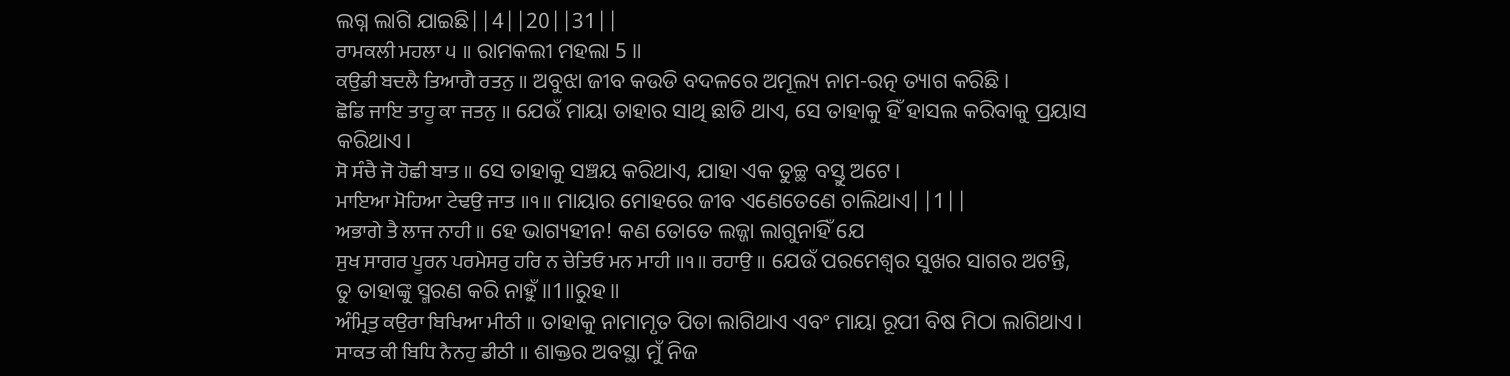ଲଗ୍ନ ଲାଗି ଯାଇଛି||4||20||31||
ਰਾਮਕਲੀ ਮਹਲਾ ੫ ॥ ରାମକଲୀ ମହଲା 5 ॥
ਕਉਡੀ ਬਦਲੈ ਤਿਆਗੈ ਰਤਨੁ ॥ ଅବୁଝା ଜୀବ କଉଡି ବଦଳରେ ଅମୂଲ୍ୟ ନାମ-ରତ୍ନ ତ୍ୟାଗ କରିଛି।
ਛੋਡਿ ਜਾਇ ਤਾਹੂ ਕਾ ਜਤਨੁ ॥ ଯେଉଁ ମାୟା ତାହାର ସାଥି ଛାଡି ଥାଏ, ସେ ତାହାକୁ ହିଁ ହାସଲ କରିବାକୁ ପ୍ରୟାସ କରିଥାଏ।
ਸੋ ਸੰਚੈ ਜੋ ਹੋਛੀ ਬਾਤ ॥ ସେ ତାହାକୁ ସଞ୍ଚୟ କରିଥାଏ, ଯାହା ଏକ ତୁଚ୍ଛ ବସ୍ତୁ ଅଟେ।
ਮਾਇਆ ਮੋਹਿਆ ਟੇਢਉ ਜਾਤ ॥੧॥ ମାୟାର ମୋହରେ ଜୀବ ଏଣେତେଣେ ଚାଲିଥାଏ||1||
ਅਭਾਗੇ ਤੈ ਲਾਜ ਨਾਹੀ ॥ ହେ ଭାଗ୍ୟହୀନ! କଣ ତୋତେ ଲଜ୍ଜା ଲାଗୁନାହିଁ ଯେ
ਸੁਖ ਸਾਗਰ ਪੂਰਨ ਪਰਮੇਸਰੁ ਹਰਿ ਨ ਚੇਤਿਓ ਮਨ ਮਾਹੀ ॥੧॥ ਰਹਾਉ ॥ ଯେଉଁ ପରମେଶ୍ଵର ସୁଖର ସାଗର ଅଟନ୍ତି, ତୁ ତାହାଙ୍କୁ ସ୍ମରଣ କରି ନାହୁଁ॥1॥ରୁହ॥
ਅੰਮ੍ਰਿਤੁ ਕਉਰਾ ਬਿਖਿਆ ਮੀਠੀ ॥ ତାହାକୁ ନାମାମୃତ ପିତା ଲାଗିଥାଏ ଏବଂ ମାୟା ରୂପୀ ବିଷ ମିଠା ଲାଗିଥାଏ।
ਸਾਕਤ ਕੀ ਬਿਧਿ ਨੈਨਹੁ ਡੀਠੀ ॥ ଶାକ୍ତର ଅବସ୍ଥା ମୁଁ ନିଜ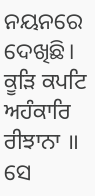ନୟନରେ ଦେଖିଛି।
ਕੂੜਿ ਕਪਟਿ ਅਹੰਕਾਰਿ ਰੀਝਾਨਾ ॥ ସେ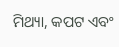ମିଥ୍ୟା, କପଟ ଏବଂ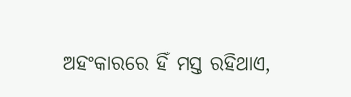ଅହଂକାରରେ ହିଁ ମସ୍ତ ରହିଥାଏ,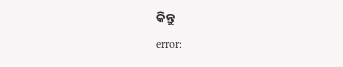କିନ୍ତୁ
error: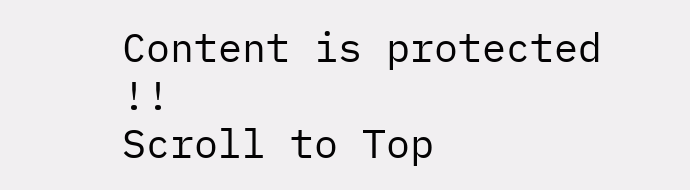Content is protected !!
Scroll to Top